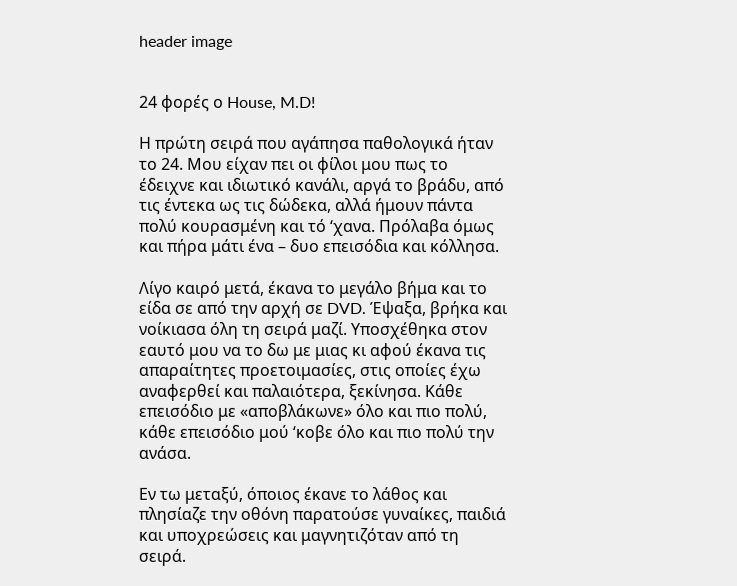header image


24 φορές ο House, M.D!

Η πρώτη σειρά που αγάπησα παθολογικά ήταν το 24. Μου είχαν πει οι φίλοι μου πως το έδειχνε και ιδιωτικό κανάλι, αργά το βράδυ, από τις έντεκα ως τις δώδεκα, αλλά ήμουν πάντα πολύ κουρασμένη και τό ‘χανα. Πρόλαβα όμως και πήρα μάτι ένα – δυο επεισόδια και κόλλησα.

Λίγο καιρό μετά, έκανα το μεγάλο βήμα και το είδα σε από την αρχή σε DVD. Έψαξα, βρήκα και νοίκιασα όλη τη σειρά μαζί. Υποσχέθηκα στον εαυτό μου να το δω με μιας κι αφού έκανα τις απαραίτητες προετοιμασίες, στις οποίες έχω αναφερθεί και παλαιότερα, ξεκίνησα. Κάθε επεισόδιο με «αποβλάκωνε» όλο και πιο πολύ, κάθε επεισόδιο μού ‘κοβε όλο και πιο πολύ την ανάσα.

Εν τω μεταξύ, όποιος έκανε το λάθος και πλησίαζε την οθόνη παρατούσε γυναίκες, παιδιά και υποχρεώσεις και μαγνητιζόταν από τη σειρά.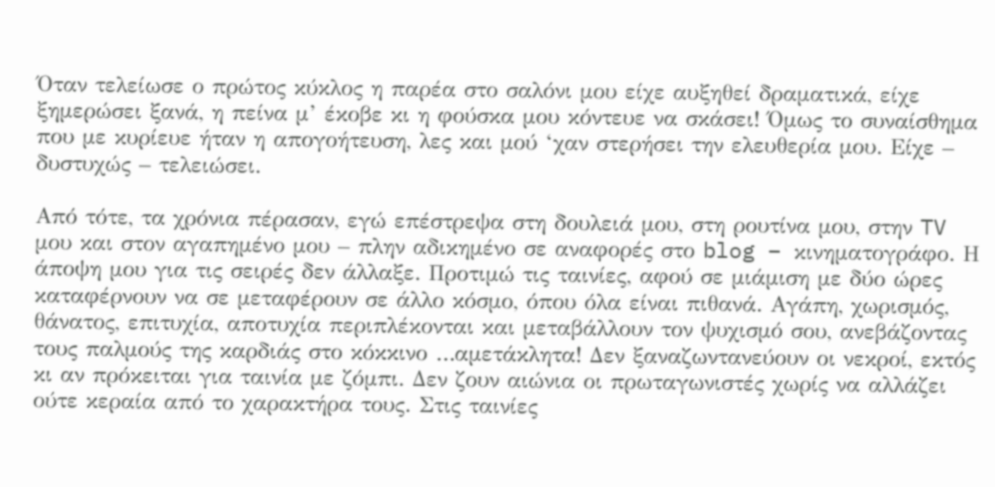Όταν τελείωσε ο πρώτος κύκλος η παρέα στο σαλόνι μου είχε αυξηθεί δραματικά, είχε ξημερώσει ξανά, η πείνα μ’ έκοβε κι η φούσκα μου κόντευε να σκάσει! Όμως το συναίσθημα που με κυρίευε ήταν η απογοήτευση, λες και μού ‘χαν στερήσει την ελευθερία μου. Είχε – δυστυχώς – τελειώσει.

Από τότε, τα χρόνια πέρασαν, εγώ επέστρεψα στη δουλειά μου, στη ρουτίνα μου, στην TV μου και στον αγαπημένο μου – πλην αδικημένο σε αναφορές στο blog – κινηματογράφο. Η άποψη μου για τις σειρές δεν άλλαξε. Προτιμώ τις ταινίες, αφού σε μιάμιση με δύο ώρες καταφέρνουν να σε μεταφέρουν σε άλλο κόσμο, όπου όλα είναι πιθανά. Αγάπη, χωρισμός, θάνατος, επιτυχία, αποτυχία περιπλέκονται και μεταβάλλουν τον ψυχισμό σου, ανεβάζοντας τους παλμούς της καρδιάς στο κόκκινο …αμετάκλητα! Δεν ξαναζωντανεύουν οι νεκροί, εκτός κι αν πρόκειται για ταινία με ζόμπι. Δεν ζουν αιώνια οι πρωταγωνιστές χωρίς να αλλάζει ούτε κεραία από το χαρακτήρα τους. Στις ταινίες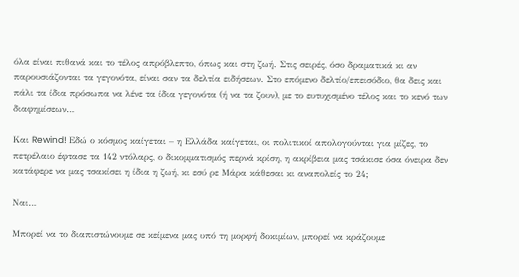όλα είναι πιθανά και το τέλος απρόβλεπτο, όπως και στη ζωή. Στις σειρές, όσο δραματικά κι αν παρουσιάζονται τα γεγονότα, είναι σαν τα δελτία ειδήσεων. Στο επόμενο δελτίο/επεισόδιο, θα δεις και πάλι τα ίδια πρόσωπα να λένε τα ίδια γεγονότα (ή να τα ζουν), με το ευτυχισμένο τέλος και το κενό των διαφημίσεων…

Και Rewind! Εδώ ο κόσμος καίγεται – η Ελλάδα καίγεται, οι πολιτικοί απολογούνται για μίζες, το πετρέλαιο έφτασε τα 142 ντόλαρς, ο δικομματισμός περνά κρίση, η ακρίβεια μας τσάκισε όσα όνειρα δεν κατάφερε να μας τσακίσει η ίδια η ζωή, κι εσύ ρε Μάρα κάθεσαι κι αναπολείς το 24;

Ναι…

Μπορεί να το διαπιστώνουμε σε κείμενα μας υπό τη μορφή δοκιμίων, μπορεί να κράζουμε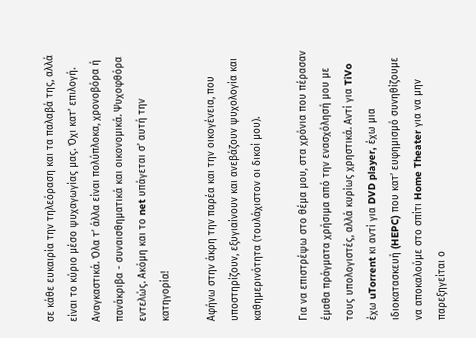σε κάθε ευκαιρία την τηλεόραση και τα παλαβά της, αλλά είναι το κύριο μέσο ψυχαγωγίας μας. Όχι κατ’ επιλογή. Αναγκαστικά. Όλα τ’ άλλα είναι πολύπλοκα, χρονοβόρα ή πανάκριβα - συναισθηματικά και οικονομικά. Ψυχοφθόρα εντελώς. Ακόμη και το net υπάγεται σ’ αυτή την κατηγορία!

Αφήνω στην άκρη την παρέα και την οικογένεια, που υποστηρίζουν, εξυγιαίνουν και ανεβάζουν ψυχολογία και καθημερινότητα (τουλάχιστον οι δικοί μου).

Για να επιστρέψω στο θέμα μου, στα χρόνια που πέρασαν έμαθα πράγματα χρήσιμα από την ενασχόλησή μου με τους υπολογιστές, αλλά κυρίως χρηστικά. Αντί για TiVo έχω uTorrent κι αντί για DVD player, έχω μια ιδιοκατασκευή (HEPC) που κατ’ ευφημισμό συνηθίζουμε να αποκαλούμε στο σπίτι Home Theater για να μην παρεξηγείται ο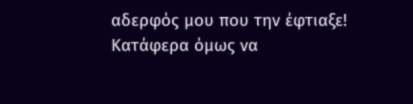αδερφός μου που την έφτιαξε! Κατάφερα όμως να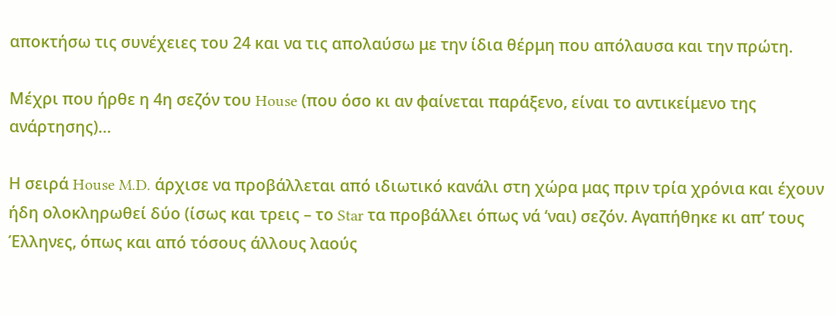αποκτήσω τις συνέχειες του 24 και να τις απολαύσω με την ίδια θέρμη που απόλαυσα και την πρώτη.

Μέχρι που ήρθε η 4η σεζόν του House (που όσο κι αν φαίνεται παράξενο, είναι το αντικείμενο της ανάρτησης)…

Η σειρά House M.D. άρχισε να προβάλλεται από ιδιωτικό κανάλι στη χώρα μας πριν τρία χρόνια και έχουν ήδη ολοκληρωθεί δύο (ίσως και τρεις – το Star τα προβάλλει όπως νά ‘ναι) σεζόν. Αγαπήθηκε κι απ’ τους Έλληνες, όπως και από τόσους άλλους λαούς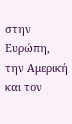στην Ευρώπη, την Αμερική και τον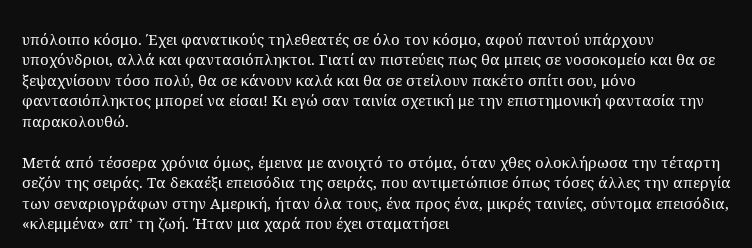υπόλοιπο κόσμο. Έχει φανατικούς τηλεθεατές σε όλο τον κόσμο, αφού παντού υπάρχουν υποχόνδριοι, αλλά και φαντασιόπληκτοι. Γιατί αν πιστεύεις πως θα μπεις σε νοσοκομείο και θα σε ξεψαχνίσουν τόσο πολύ, θα σε κάνουν καλά και θα σε στείλουν πακέτο σπίτι σου, μόνο φαντασιόπληκτος μπορεί να είσαι! Κι εγώ σαν ταινία σχετική με την επιστημονική φαντασία την παρακολουθώ.

Μετά από τέσσερα χρόνια όμως, έμεινα με ανοιχτό το στόμα, όταν χθες ολοκλήρωσα την τέταρτη σεζόν της σειράς. Τα δεκαέξι επεισόδια της σειράς, που αντιμετώπισε όπως τόσες άλλες την απεργία των σεναριογράφων στην Αμερική, ήταν όλα τους, ένα προς ένα, μικρές ταινίες, σύντομα επεισόδια, «κλεμμένα» απ’ τη ζωή. Ήταν μια χαρά που έχει σταματήσει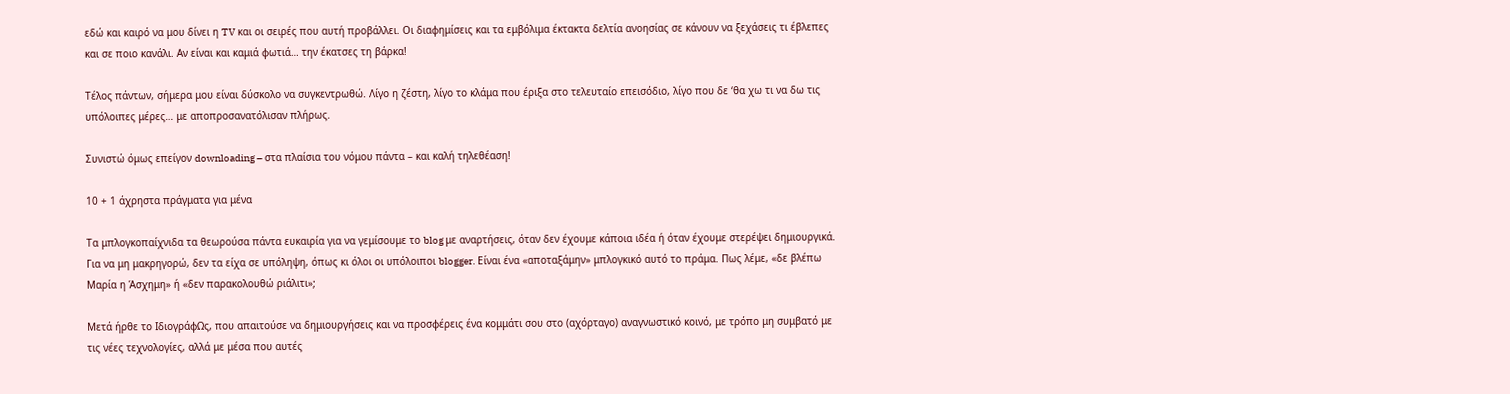εδώ και καιρό να μου δίνει η TV και οι σειρές που αυτή προβάλλει. Οι διαφημίσεις και τα εμβόλιμα έκτακτα δελτία ανοησίας σε κάνουν να ξεχάσεις τι έβλεπες και σε ποιο κανάλι. Αν είναι και καμιά φωτιά… την έκατσες τη βάρκα!

Τέλος πάντων, σήμερα μου είναι δύσκολο να συγκεντρωθώ. Λίγο η ζέστη, λίγο το κλάμα που έριξα στο τελευταίο επεισόδιο, λίγο που δε ‘θα χω τι να δω τις υπόλοιπες μέρες… με αποπροσανατόλισαν πλήρως.

Συνιστώ όμως επείγον downloading – στα πλαίσια του νόμου πάντα – και καλή τηλεθέαση!

10 + 1 άχρηστα πράγματα για μένα

Τα μπλογκοπαίχνιδα τα θεωρούσα πάντα ευκαιρία για να γεμίσουμε το blog με αναρτήσεις, όταν δεν έχουμε κάποια ιδέα ή όταν έχουμε στερέψει δημιουργικά. Για να μη μακρηγορώ, δεν τα είχα σε υπόληψη, όπως κι όλοι οι υπόλοιποι blogger. Είναι ένα «αποταξάμην» μπλογκικό αυτό το πράμα. Πως λέμε, «δε βλέπω Μαρία η Άσχημη» ή «δεν παρακολουθώ ριάλιτι»;

Μετά ήρθε το ΙδιογράφΩς, που απαιτούσε να δημιουργήσεις και να προσφέρεις ένα κομμάτι σου στο (αχόρταγο) αναγνωστικό κοινό, με τρόπο μη συμβατό με τις νέες τεχνολογίες, αλλά με μέσα που αυτές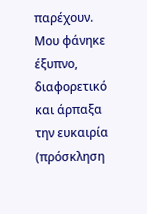παρέχουν. Μου φάνηκε έξυπνο, διαφορετικό και άρπαξα την ευκαιρία (πρόσκληση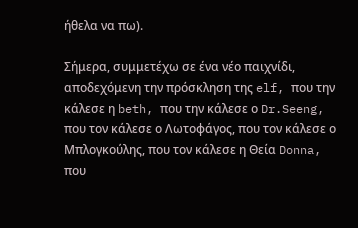ήθελα να πω).

Σήμερα, συμμετέχω σε ένα νέο παιχνίδι, αποδεχόμενη την πρόσκληση της elf, που την κάλεσε η beth, που την κάλεσε ο Dr.Seeng, που τον κάλεσε ο Λωτοφάγος, που τον κάλεσε ο Μπλογκούλης, που τον κάλεσε η Θεία Donna, που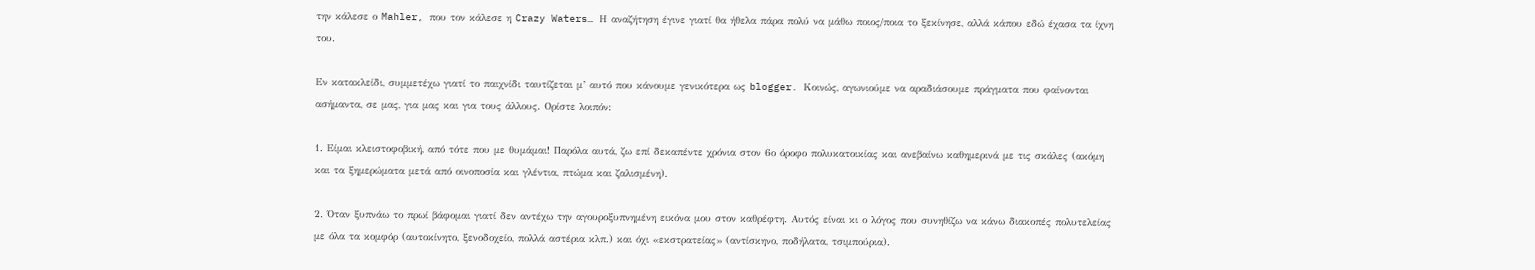την κάλεσε ο Mahler, που τον κάλεσε η Crazy Waters… Η αναζήτηση έγινε γιατί θα ήθελα πάρα πολύ να μάθω ποιος/ποια το ξεκίνησε, αλλά κάπου εδώ έχασα τα ίχνη του.

Εν κατακλείδι, συμμετέχω γιατί το παιχνίδι ταυτίζεται μ’ αυτό που κάνουμε γενικότερα ως blogger. Κοινώς, αγωνιούμε να αραδιάσουμε πράγματα που φαίνονται ασήμαντα, σε μας, για μας και για τους άλλους. Ορίστε λοιπόν:

1. Είμαι κλειστοφοβική, από τότε που με θυμάμαι! Παρόλα αυτά, ζω επί δεκαπέντε χρόνια στον 6ο όροφο πολυκατοικίας και ανεβαίνω καθημερινά με τις σκάλες (ακόμη και τα ξημερώματα μετά από οινοποσία και γλέντια, πτώμα και ζαλισμένη).

2. Όταν ξυπνάω το πρωί βάφομαι γιατί δεν αντέχω την αγουροξυπνημένη εικόνα μου στον καθρέφτη. Αυτός είναι κι ο λόγος που συνηθίζω να κάνω διακοπές πολυτελείας με όλα τα κομφόρ (αυτοκίνητο, ξενοδοχείο, πολλά αστέρια κλπ.) και όχι «εκστρατείας» (αντίσκηνο, ποδήλατα, τσιμπούρια).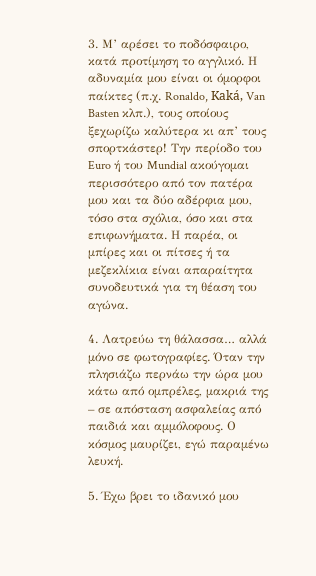3. Μ’ αρέσει το ποδόσφαιρο, κατά προτίμηση το αγγλικό. Η αδυναμία μου είναι οι όμορφοι παίκτες (π.χ. Ronaldo, Kaká, Van Basten κλπ.), τους οποίους ξεχωρίζω καλύτερα κι απ’ τους σπορτκάστερ! Την περίοδο του Euro ή του Mundial ακούγομαι περισσότερο από τον πατέρα μου και τα δύο αδέρφια μου, τόσο στα σχόλια, όσο και στα επιφωνήματα. Η παρέα, οι μπίρες και οι πίτσες ή τα μεζεκλίκια είναι απαραίτητα συνοδευτικά για τη θέαση του αγώνα.

4. Λατρεύω τη θάλασσα… αλλά μόνο σε φωτογραφίες. Όταν την πλησιάζω περνάω την ώρα μου κάτω από ομπρέλες, μακριά της – σε απόσταση ασφαλείας από παιδιά και αμμόλοφους. Ο κόσμος μαυρίζει, εγώ παραμένω λευκή.

5. Έχω βρει το ιδανικό μου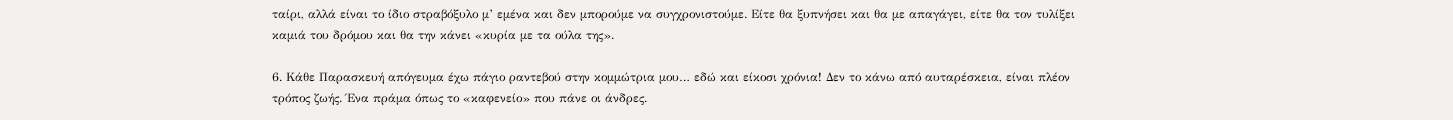ταίρι, αλλά είναι το ίδιο στραβόξυλο μ’ εμένα και δεν μπορούμε να συγχρονιστούμε. Είτε θα ξυπνήσει και θα με απαγάγει, είτε θα τον τυλίξει καμιά του δρόμου και θα την κάνει «κυρία με τα ούλα της».

6. Κάθε Παρασκευή απόγευμα έχω πάγιο ραντεβού στην κομμώτρια μου… εδώ και είκοσι χρόνια! Δεν το κάνω από αυταρέσκεια, είναι πλέον τρόπος ζωής. Ένα πράμα όπως το «καφενείο» που πάνε οι άνδρες.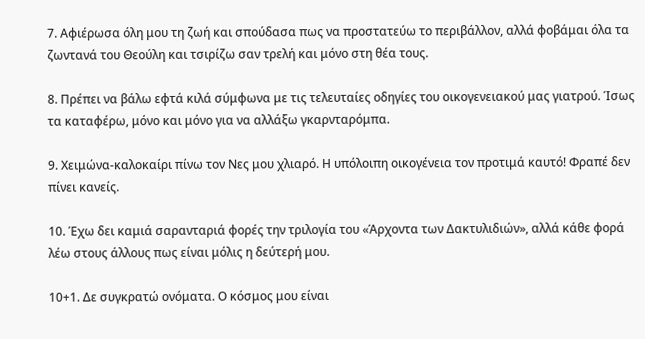7. Αφιέρωσα όλη μου τη ζωή και σπούδασα πως να προστατεύω το περιβάλλον, αλλά φοβάμαι όλα τα ζωντανά του Θεούλη και τσιρίζω σαν τρελή και μόνο στη θέα τους.

8. Πρέπει να βάλω εφτά κιλά σύμφωνα με τις τελευταίες οδηγίες του οικογενειακού μας γιατρού. Ίσως τα καταφέρω, μόνο και μόνο για να αλλάξω γκαρνταρόμπα.

9. Χειμώνα-καλοκαίρι πίνω τον Νες μου χλιαρό. Η υπόλοιπη οικογένεια τον προτιμά καυτό! Φραπέ δεν πίνει κανείς.

10. Έχω δει καμιά σαρανταριά φορές την τριλογία του «Άρχοντα των Δακτυλιδιών», αλλά κάθε φορά λέω στους άλλους πως είναι μόλις η δεύτερή μου.

10+1. Δε συγκρατώ ονόματα. Ο κόσμος μου είναι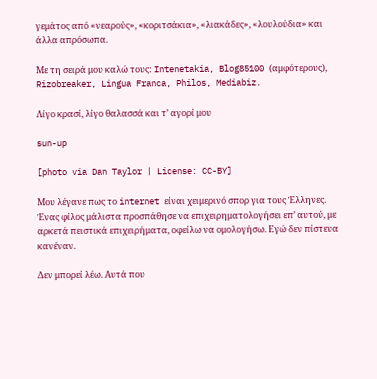γεμάτος από «νεαρούς», «κοριτσάκια», «λιακάδες», «λουλούδια» και άλλα απρόσωπα.

Με τη σειρά μου καλώ τους: Intenetakia, Blog85100 (αμφότερους), Rizobreaker, Lingua Franca, Philos, Mediabiz.

Λίγο κρασί, λίγο θαλασσά και τ’ αγορί μου

sun-up

[photo via Dan Taylor | License: CC-BY]

Μου λέγανε πως το internet είναι χειμερινό σπορ για τους Έλληνες. Ένας φίλος μάλιστα προσπάθησε να επιχειρηματολογήσει επ’ αυτού, με αρκετά πειστικά επιχειρήματα, οφείλω να ομολογήσω. Εγώ δεν πίστευα κανέναν.

Δεν μπορεί λέω. Αυτά που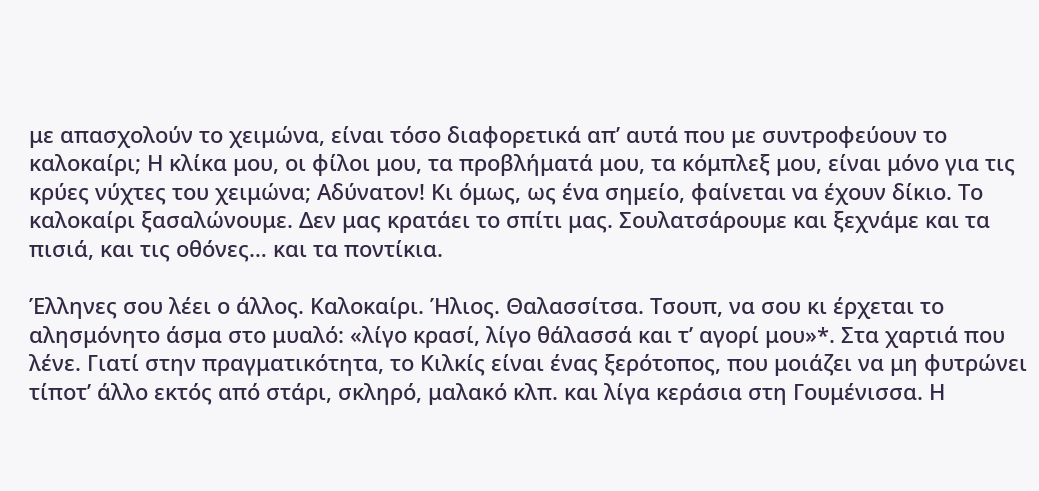με απασχολούν το χειμώνα, είναι τόσο διαφορετικά απ’ αυτά που με συντροφεύουν το καλοκαίρι; Η κλίκα μου, οι φίλοι μου, τα προβλήματά μου, τα κόμπλεξ μου, είναι μόνο για τις κρύες νύχτες του χειμώνα; Αδύνατον! Κι όμως, ως ένα σημείο, φαίνεται να έχουν δίκιο. Το καλοκαίρι ξασαλώνουμε. Δεν μας κρατάει το σπίτι μας. Σουλατσάρουμε και ξεχνάμε και τα πισιά, και τις οθόνες… και τα ποντίκια.

Έλληνες σου λέει ο άλλος. Καλοκαίρι. Ήλιος. Θαλασσίτσα. Τσουπ, να σου κι έρχεται το αλησμόνητο άσμα στο μυαλό: «λίγο κρασί, λίγο θάλασσά και τ’ αγoρί μου»*. Στα χαρτιά που λένε. Γιατί στην πραγματικότητα, το Κιλκίς είναι ένας ξερότοπος, που μοιάζει να μη φυτρώνει τίποτ’ άλλο εκτός από στάρι, σκληρό, μαλακό κλπ. και λίγα κεράσια στη Γουμένισσα. Η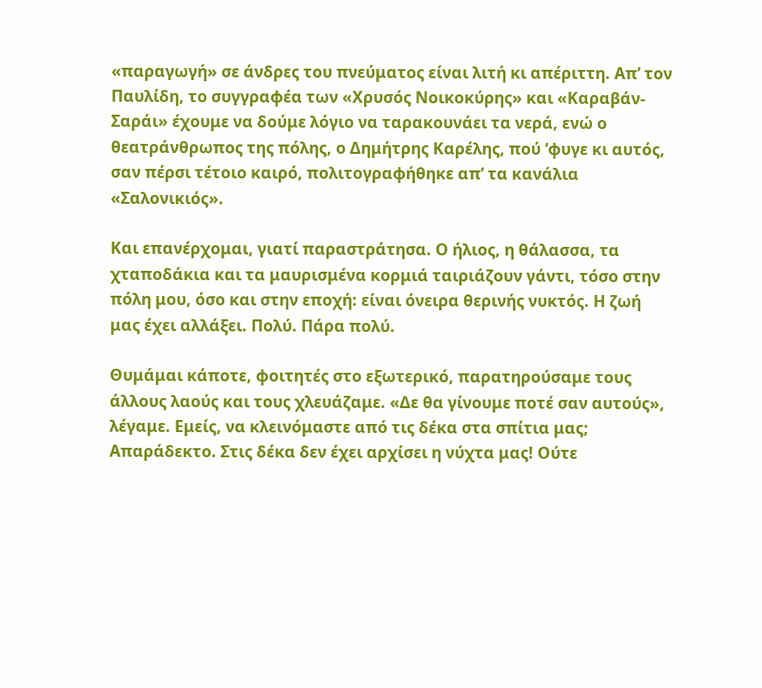«παραγωγή» σε άνδρες του πνεύματος είναι λιτή κι απέριττη. Απ’ τον Παυλίδη, το συγγραφέα των «Χρυσός Νοικοκύρης» και «Καραβάν-Σαράι» έχουμε να δούμε λόγιο να ταρακουνάει τα νερά, ενώ ο θεατράνθρωπος της πόλης, ο Δημήτρης Καρέλης, πού ‘φυγε κι αυτός, σαν πέρσι τέτοιο καιρό, πολιτογραφήθηκε απ’ τα κανάλια «Σαλονικιός».

Και επανέρχομαι, γιατί παραστράτησα. Ο ήλιος, η θάλασσα, τα χταποδάκια και τα μαυρισμένα κορμιά ταιριάζουν γάντι, τόσο στην πόλη μου, όσο και στην εποχή: είναι όνειρα θερινής νυκτός. Η ζωή μας έχει αλλάξει. Πολύ. Πάρα πολύ.

Θυμάμαι κάποτε, φοιτητές στο εξωτερικό, παρατηρούσαμε τους άλλους λαούς και τους χλευάζαμε. «Δε θα γίνουμε ποτέ σαν αυτούς», λέγαμε. Εμείς, να κλεινόμαστε από τις δέκα στα σπίτια μας; Απαράδεκτο. Στις δέκα δεν έχει αρχίσει η νύχτα μας! Ούτε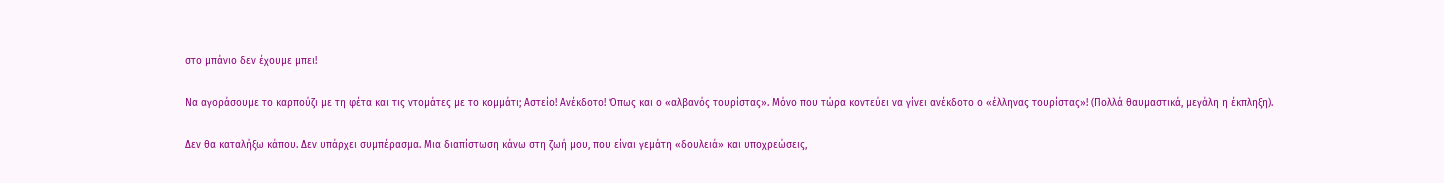στο μπάνιο δεν έχουμε μπει!

Να αγοράσουμε το καρπούζι με τη φέτα και τις ντομάτες με το κομμάτι; Αστείο! Ανέκδοτο! Όπως και ο «αλβανός τουρίστας». Μόνο που τώρα κοντεύει να γίνει ανέκδοτο ο «έλληνας τουρίστας»! (Πολλά θαυμαστικά, μεγάλη η έκπληξη).

Δεν θα καταλήξω κάπου. Δεν υπάρχει συμπέρασμα. Μια διαπίστωση κάνω στη ζωή μου, που είναι γεμάτη «δουλειά» και υποχρεώσεις,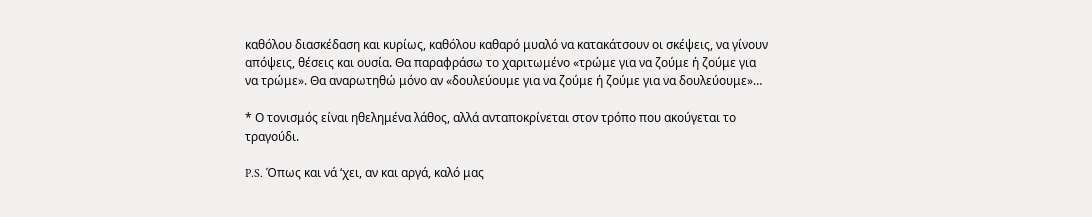καθόλου διασκέδαση και κυρίως, καθόλου καθαρό μυαλό να κατακάτσουν οι σκέψεις, να γίνουν απόψεις, θέσεις και ουσία. Θα παραφράσω το χαριτωμένο «τρώμε για να ζούμε ή ζούμε για να τρώμε». Θα αναρωτηθώ μόνο αν «δουλεύουμε για να ζούμε ή ζούμε για να δουλεύουμε»…

* Ο τονισμός είναι ηθελημένα λάθος, αλλά ανταποκρίνεται στον τρόπο που ακούγεται το τραγούδι.

P.S. Όπως και νά ‘χει, αν και αργά, καλό μας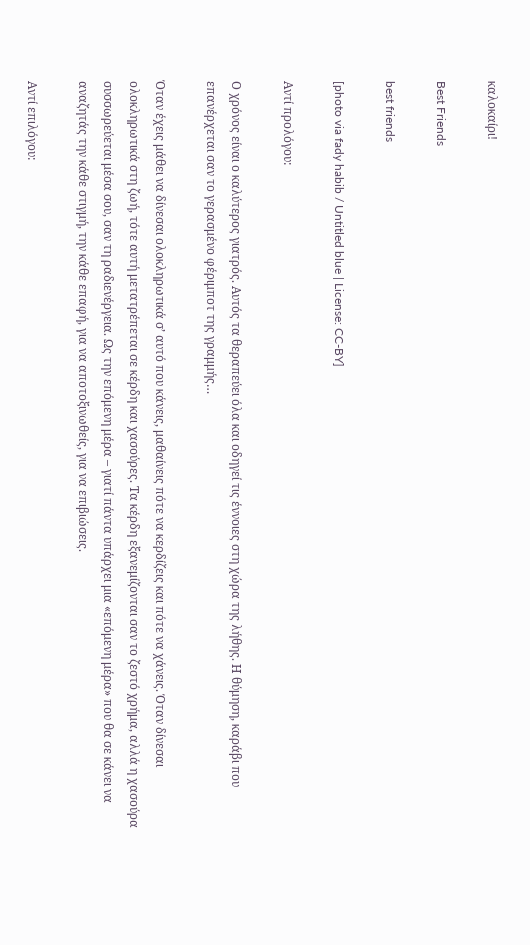καλοκαίρι!

Best Friends

best friends

[photo via fady habib / Untitled blue | License: CC-BY]

Αντί προλόγου:

Ο χρόνος είναι ο καλύτερος γιατρός. Αυτός τα θεραπεύει όλα και οδηγεί τις έννοιες στη χώρα της λήθης. Η θύμηση, καράβι που επανέρχεται σαν το γερασμένο φέριμποτ της γραμμής…

Όταν έχεις μάθει να δίνεσαι ολοκληρωτικά σ’ αυτό που κάνεις, μαθαίνεις πότε να κερδίζεις και πότε να χάνεις. Όταν δίνεσαι ολοκληρωτικά στη ζωή, τότε αυτή μετατρέπεται σε κέρδη και χασούρες. Τα κέρδη εξανεμίζονται σαν το ζεστό χρήμα, αλλά η χασούρα συσσωρεύεται μέσα σου, σαν τη ραδιενέργεια. Ως την επόμενη μέρα – γιατί πάντα υπάρχει μια «επόμενη μέρα» που θα σε κάνει να αναζητάς την κάθε στιγμή, την κάθε επαφή, για να αποτοξινωθείς, για να επιβιώσεις.

Αντί επιλόγου: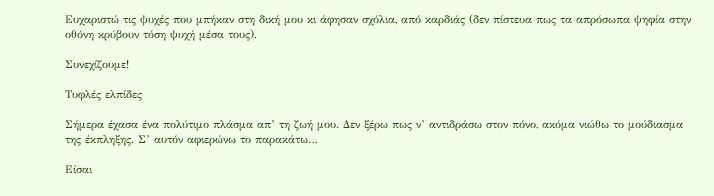Ευχαριστώ τις ψυχές που μπήκαν στη δική μου κι άφησαν σχόλια, από καρδιάς (δεν πίστευα πως τα απρόσωπα ψηφία στην οθόνη κρύβουν τόση ψυχή μέσα τους).

Συνεχίζουμε!

Τυφλές ελπίδες

Σήμερα έχασα ένα πολύτιμο πλάσμα απ’ τη ζωή μου. Δεν ξέρω πως ν’ αντιδράσω στον πόνο, ακόμα νιώθω το μούδιασμα της έκπληξης. Σ’ αυτόν αφιερώνω το παρακάτω…

Είσαι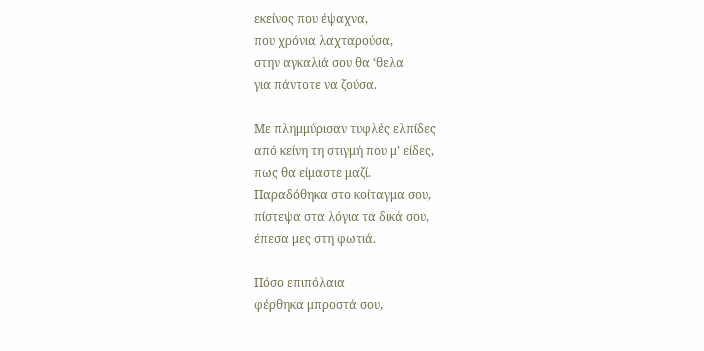εκείνος που έψαχνα,
που χρόνια λαχταρούσα,
στην αγκαλιά σου θα ‘θελα
για πάντοτε να ζούσα.

Με πλημμύρισαν τυφλές ελπίδες
από κείνη τη στιγμή που μ’ είδες,
πως θα είμαστε μαζί.
Παραδόθηκα στο κοίταγμα σου,
πίστεψα στα λόγια τα δικά σου,
έπεσα μες στη φωτιά.

Πόσο επιπόλαια
φέρθηκα μπροστά σου,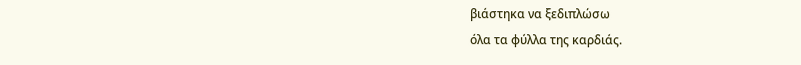βιάστηκα να ξεδιπλώσω
όλα τα φύλλα της καρδιάς.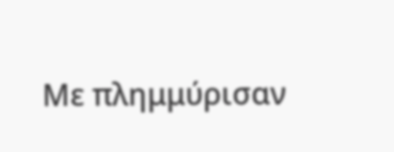Με πλημμύρισαν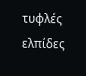τυφλές ελπίδες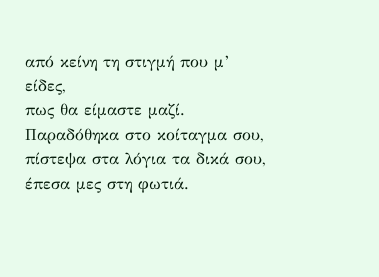από κείνη τη στιγμή που μ’ είδες,
πως θα είμαστε μαζί.
Παραδόθηκα στο κοίταγμα σου,
πίστεψα στα λόγια τα δικά σου,
έπεσα μες στη φωτιά.